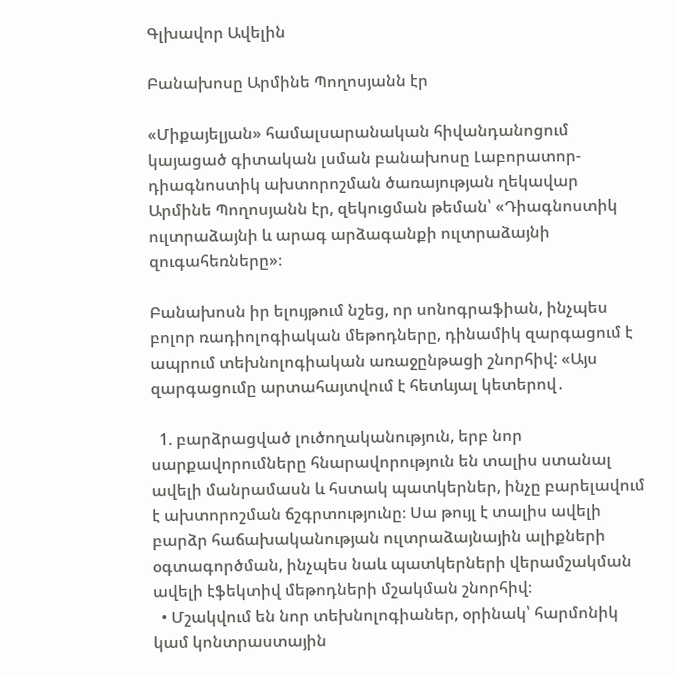Գլխավոր Ավելին

Բանախոսը Արմինե Պողոսյանն էր

«Միքայելյան» համալսարանական հիվանդանոցում կայացած գիտական լսման բանախոսը Լաբորատոր-դիագնոստիկ ախտորոշման ծառայության ղեկավար Արմինե Պողոսյանն էր, զեկուցման թեման՝ «Դիագնոստիկ ուլտրաձայնի և արագ արձագանքի ուլտրաձայնի զուգահեռները»։

Բանախոսն իր ելույթում նշեց, որ սոնոգրաֆիան, ինչպես բոլոր ռադիոլոգիական մեթոդները, դինամիկ զարգացում է ապրում տեխնոլոգիական առաջընթացի շնորհիվ: «Այս զարգացումը արտահայտվում է հետևյալ կետերով․

  1. բարձրացված լուծողականություն, երբ նոր սարքավորումները հնարավորություն են տալիս ստանալ ավելի մանրամասն և հստակ պատկերներ, ինչը բարելավում է ախտորոշման ճշգրտությունը։ Սա թույլ է տալիս ավելի բարձր հաճախականության ուլտրաձայնային ալիքների օգտագործման, ինչպես նաև պատկերների վերամշակման ավելի էֆեկտիվ մեթոդների մշակման շնորհիվ։
  • Մշակվում են նոր տեխնոլոգիաներ, օրինակ՝ հարմոնիկ կամ կոնտրաստային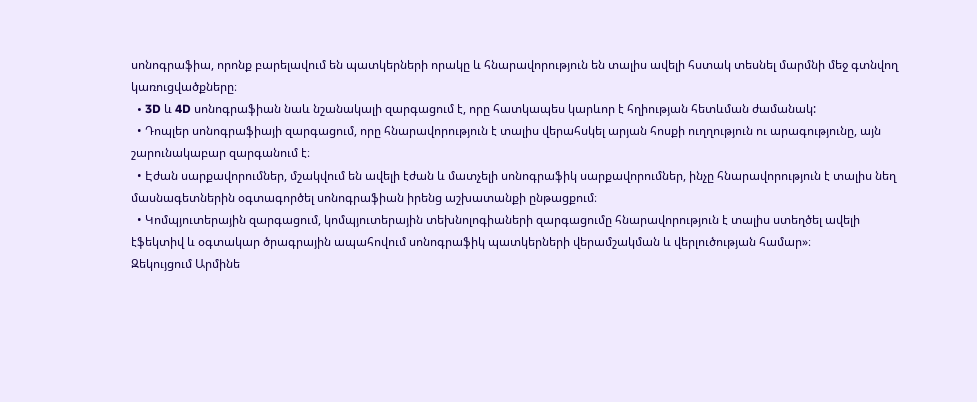սոնոգրաֆիա, որոնք բարելավում են պատկերների որակը և հնարավորություն են տալիս ավելի հստակ տեսնել մարմնի մեջ գտնվող կառուցվածքները։
  • 3D և 4D սոնոգրաֆիան նաև նշանակալի զարգացում է, որը հատկապես կարևոր է հղիության հետևման ժամանակ:
  • Դոպլեր սոնոգրաֆիայի զարգացում, որը հնարավորություն է տալիս վերահսկել արյան հոսքի ուղղություն ու արագությունը, այն շարունակաբար զարգանում է։
  • Էժան սարքավորումներ, մշակվում են ավելի էժան և մատչելի սոնոգրաֆիկ սարքավորումներ, ինչը հնարավորություն է տալիս նեղ մասնագետներին օգտագործել սոնոգրաֆիան իրենց աշխատանքի ընթացքում։
  • Կոմպյուտերային զարգացում, կոմպյուտերային տեխնոլոգիաների զարգացումը հնարավորություն է տալիս ստեղծել ավելի էֆեկտիվ և օգտակար ծրագրային ապահովում սոնոգրաֆիկ պատկերների վերամշակման և վերլուծության համար»։                                                    Զեկույցում Արմինե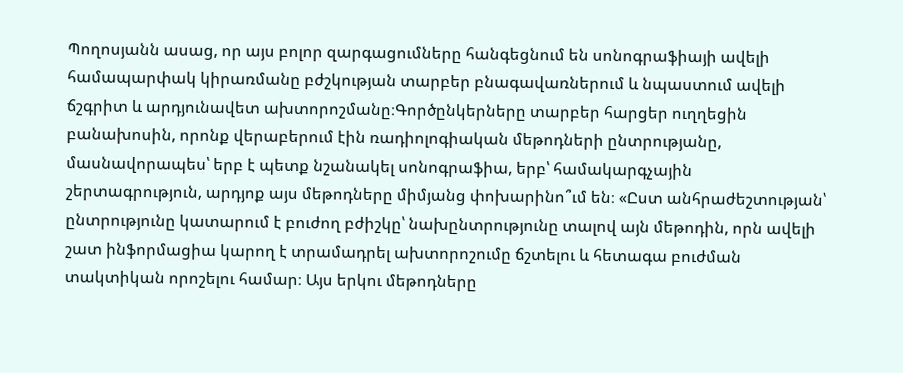Պողոսյանն ասաց, որ այս բոլոր զարգացումները հանգեցնում են սոնոգրաֆիայի ավելի համապարփակ կիրառմանը բժշկության տարբեր բնագավառներում և նպաստում ավելի ճշգրիտ և արդյունավետ ախտորոշմանը։Գործընկերները տարբեր հարցեր ուղղեցին բանախոսին, որոնք վերաբերում էին ռադիոլոգիական մեթոդների ընտրությանը, մասնավորապես՝ երբ է պետք նշանակել սոնոգրաֆիա, երբ՝ համակարգչային շերտագրություն, արդյոք այս մեթոդները միմյանց փոխարինո՞ւմ են։ «Ըստ անհրաժեշտության՝ ընտրությունը կատարում է բուժող բժիշկը՝ նախընտրությունը տալով այն մեթոդին, որն ավելի շատ ինֆորմացիա կարող է տրամադրել ախտորոշումը ճշտելու և հետագա բուժման տակտիկան որոշելու համար։ Այս երկու մեթոդները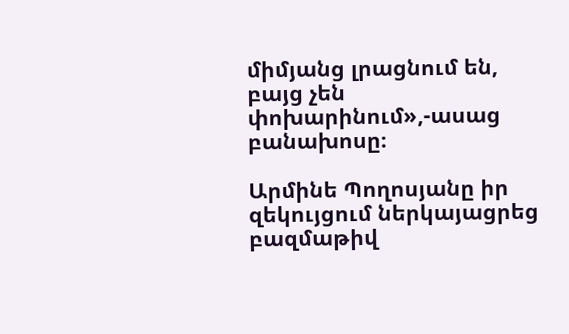միմյանց լրացնում են, բայց չեն փոխարինում»,-ասաց բանախոսը։

Արմինե Պողոսյանը իր զեկույցում ներկայացրեց բազմաթիվ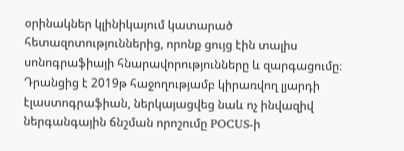օրինակներ կլինիկայում կատարած հետազոտություններից, որոնք ցույց էին տալիս սոնոգրաֆիայի հնարավորությունները և զարգացումը։ Դրանցից է 2019թ հաջողությամբ կիրառվող լյարդի էլաստոգրաֆիան, ներկայացվեց նաև ոչ ինվազիվ ներգանգային ճնշման որոշումը POCUS-ի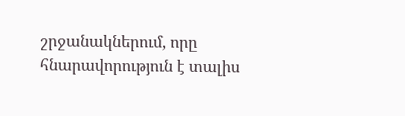շրջանակներում, որը հնարավորություն է տալիս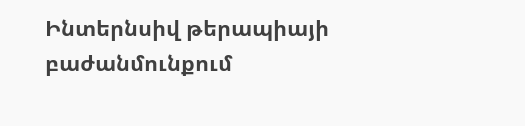Ինտերնսիվ թերապիայի բաժանմունքում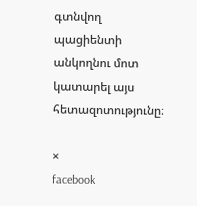գտնվող պացիենտի անկողնու մոտ կատարել այս հետազոտությունը։

×
facebook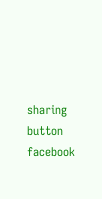sharing button facebook